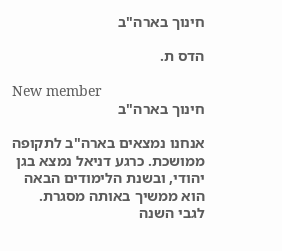חינוך בארה"ב

הדס ת.

New member
חינוך בארה"ב

אנחנו נמצאים בארה"ב לתקופה ממושכת. כרגע דניאל נמצא בגן יהודי, ובשנת הלימודים הבאה הוא ממשיך באותה מסגרת. לגבי השנה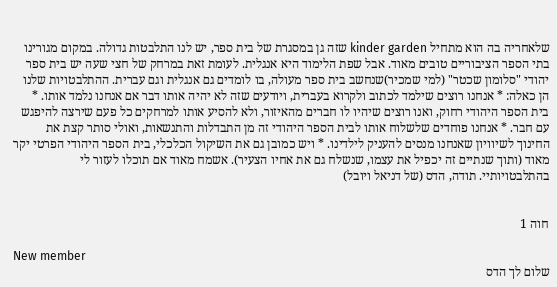שלאחריה בה הוא מתחיל kinder garden שזה גן במסגרת של בית ספר, יש לנו התלבטות גדולה. במקום מגורינו בתי הספר הציבוריים טובים מאוד. אבל שפת הלימוד היא אנגלית. לעומת זאת במרחק של חצי שעה יש בית ספר יהודי "סלומון שכטר" (למי שמכיר)שנחשב בית ספר מעולה, בו לומדים גם אנגלית וגם עברית. ההתלבטויות שלנו הן כאלה: * אנחנו רוצים שילמד לכתוב ולקרוא בעברית, ויודעים שזה לא יהיה אותו דבר אם אנחנו נלמד אותו. * בית הספר היהודי רחוק, ואנו רוצים שיהיו לו חברים מהאיזור, ולא להסיע אותו למרחקים כל פעם שירצה להיפגש עם חבר. * אנחנו פוחדים שלשלוח אותו לבית הספר היהודי זה מן התבדלות והתנשאות, ואולי סותר קצת את החינוך לשיוויון שאנחנו מנסים להעניק לילדינו. * ויש כמובן גם את השיקול הכלכלי, בית הספר היהודי הפרטי יקר מאוד (ותוך שנתיים זה יכפיל את עצמו, שנשלח גם את אחיו הצעיר). אשמח מאוד אם תוכלו לעזור לי בהתלבטויותיי. תודה, הדס (של דניאל ויובל)


חוה 1

New member
שלום לך הדס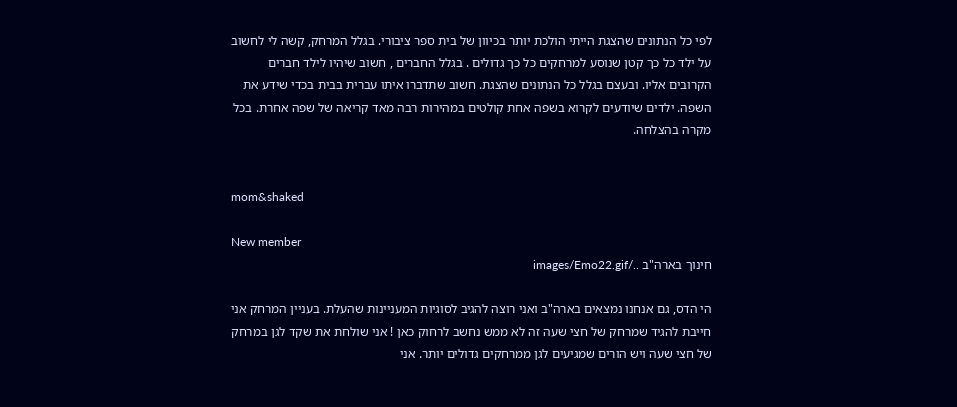לפי כל הנתונים שהצגת הייתי הולכת יותר בכיוון של בית ספר ציבורי. בגלל המרחק, קשה לי לחשוב על ילד כל כך קטן שנוסע למרחקים כל כך גדולים . בגלל החברים , חשוב שיהיו לילד חברים הקרובים אליו. ובעצם בגלל כל הנתונים שהצגת. חשוב שתדברו איתו עברית בבית בכדי שידע את השפה. ילדים שיודעים לקרוא בשפה אחת קולטים במהירות רבה מאד קריאה של שפה אחרת. בכל מקרה בהצלחה.


mom&shaked

New member
חינוך בארה"ב ../images/Emo22.gif

הי הדס, גם אנחנו נמצאים בארה"ב ואני רוצה להגיב לסוגיות המעניינות שהעלת. בעניין המרחק אני חייבת להגיד שמרחק של חצי שעה זה לא ממש נחשב לרחוק כאן ! אני שולחת את שקד לגן במרחק של חצי שעה ויש הורים שמגיעים לגן ממרחקים גדולים יותר. אני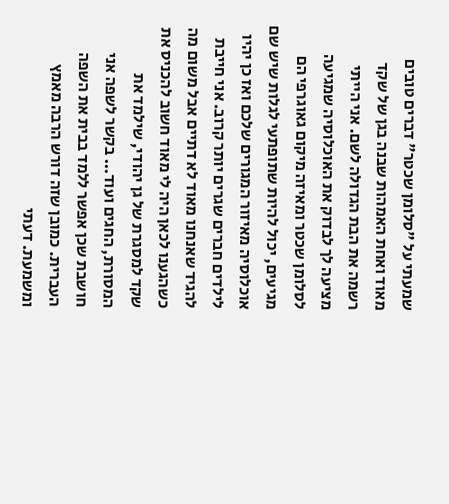שמעתי על "סלומן שכטר" דברים טובים מאוד ואחת האמהות שבנה בגן של שקד רשמה את הבת הגדולה לשם. אני הייתי מציעה לך לבדוק את האוכלוסיה שמגיעה לסלומן שכטר ומאיזה מיקום גאוגרפי הם מגיעים, יכול להיות שתופתעי לגלות שיש שם אוכלוסיה מאיזור המגורים שלכם ואז כן יהיו לילדים חברים שגרים יותר קרוב. אני חייבת להגיד שאנחנו מאוד לא דתיים אבל משום מה כשהגענו לכאן היה לי מאוד חשוב להכניס את שקד למסגרת של גן יהודי, שילמד את המסורת, החגים ועוד... בקשר לשפה אני חושבת שכן אפשר ללמד בבית את השפה העברית. כמובן שזה דורש הרבה מאמץ ומשמעת. דעתי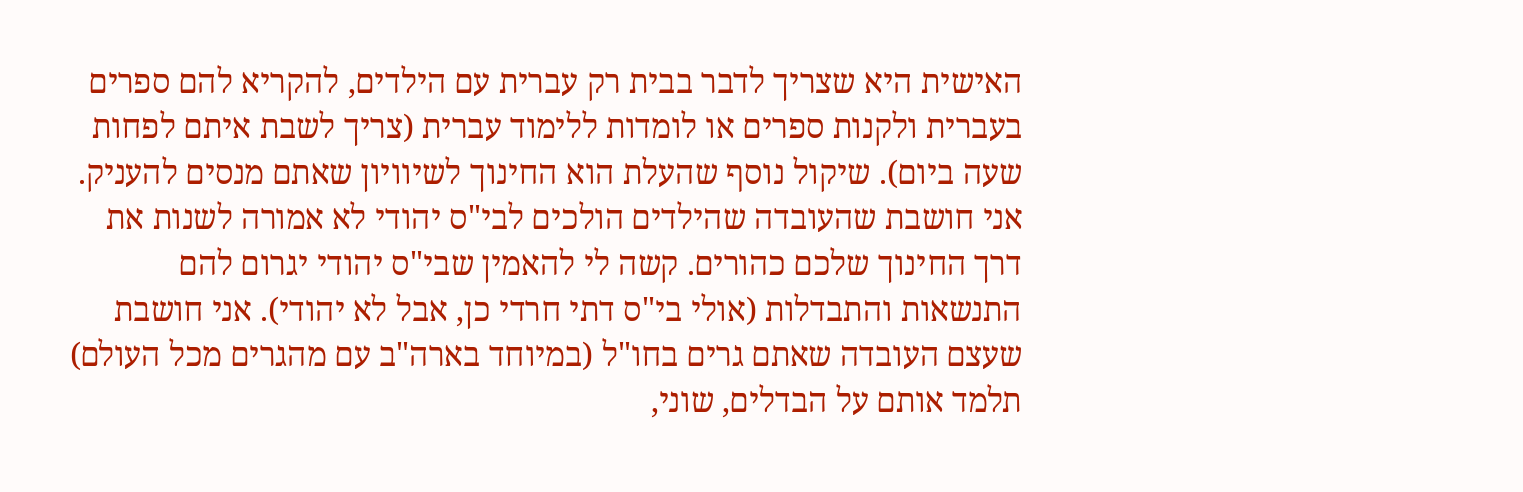האישית היא שצריך לדבר בבית רק עברית עם הילדים, להקריא להם ספרים בעברית ולקנות ספרים או לומדות ללימוד עברית (צריך לשבת איתם לפחות שעה ביום). שיקול נוסף שהעלת הוא החינוך לשיוויון שאתם מנסים להעניק. אני חושבת שהעובדה שהילדים הולכים לבי"ס יהודי לא אמורה לשנות את דרך החינוך שלכם כהורים. קשה לי להאמין שבי"ס יהודי יגרום להם התנשאות והתבדלות (אולי בי"ס דתי חרדי כן, אבל לא יהודי). אני חושבת שעצם העובדה שאתם גרים בחו"ל (במיוחד בארה"ב עם מהגרים מכל העולם) תלמד אותם על הבדלים, שוני,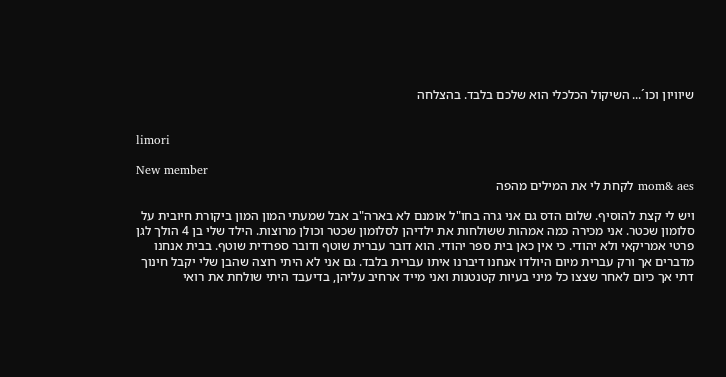שיוויון וכו´... השיקול הכלכלי הוא שלכם בלבד. בהצלחה


limori

New member
mom& aes לקחת לי את המילים מהפה

ויש לי קצת להוסיף. שלום הדס גם אני גרה בחו"ל אומנם לא בארה"ב אבל שמעתי המון המון ביקורת חיובית על סלומון שכטר. אני מכירה כמה אמהות ששולחות את ילדיהן לסלומון שכטר וכולן מרוצות. הילד שלי בן 4 הולך לגן פרטי אמריקאי ולא יהודי. כי אין כאן בית ספר יהודי. הוא דובר עברית שוטף ודובר ספרדית שוטף. בבית אנחנו מדברים אך ורק עברית מיום היולדו אנחנו דיברנו איתו עברית בלבד. גם אני לא היתי רוצה שהבן שלי יקבל חינוך דתי אך כיום לאחר שצצו כל מיני בעיות קטנטנות ואני מייד ארחיב עליהן, בדיעבד היתי שולחת את רואי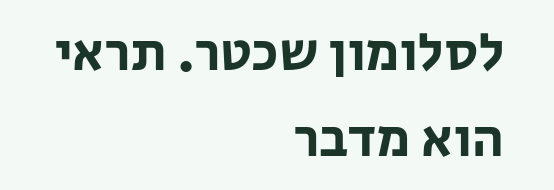לסלומון שכטר. תראי הוא מדבר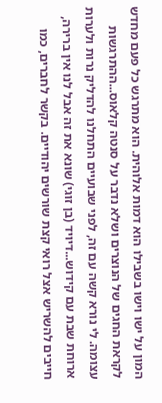המון על ישו וישו בשבילו הוא דמות אלוהית. הוא מתרגש כל פעם מחדש לקראת החגים של הנוצרים ושלא נדבר על סנטה קלאוס...ההתרגשות עצומה. לי נורא קשה עם זה, לפני שבועיים התחלנו להדליק נרות ולערות ארוחת שבת עם קידוש...דיויד (בן זוגי) שונא את זה אבל לנו אין ברירה, חייבים להשריש אצל רואי קצת שורשים יהודיים. בקשר לחברים, כמו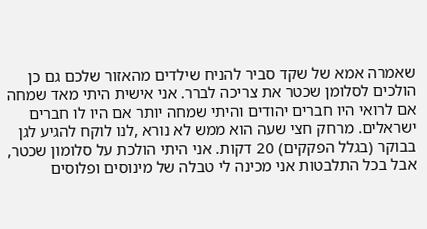שאמרה אמא של שקד סביר להניח שילדים מהאזור שלכם גם כן הולכים לסלומן שכטר את צריכה לברר. אני אישית היתי מאד שמחה אם לרואי היו חברים יהודים והיתי שמחה יותר אם היו לו חברים ישראלים. מרחק חצי שעה הוא ממש לא נורא ,לנו לוקח להגיע לגן בבוקר (בגלל הפקקים) 20 דקות. אני היתי הולכת על סלומון שכטר, אבל בכל התלבטות אני מכינה לי טבלה של מינוסים ופלוסים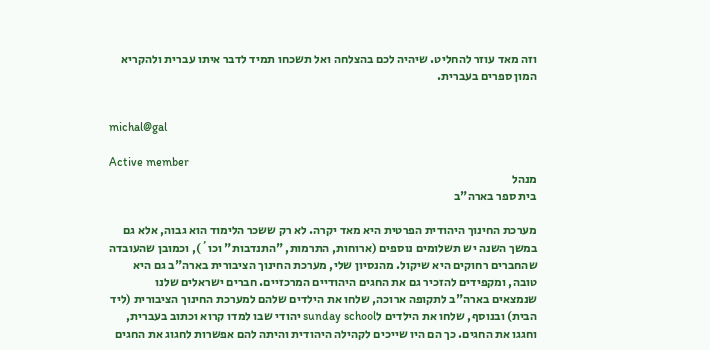וזה מאד עוזר להחליט. שיהיה לכם בהצלחה ואל תשכחו תמיד לדבר איתו עברית ולהקריא המון ספרים בעברית.


michal@gal

Active member
מנהל
בית ספר בארה"ב

מערכת החינוך היהודית הפרטית היא מאד יקרה. לא רק ששכר הלימוד הוא גבוה, אלא גם במשך השנה יש תשלומים נוספים (ארוחות, התרמות, "התנדבות" וכו´), וכמובן שהעובדה שהחברים רחוקים היא שיקול. מהנסיון שלי, מערכת החינוך הציבורית בארה"ב גם היא טובה, ומקפידים להזכיר גם את החגים היהודיים המרכזיים. חברים ישראלים שלנו שנמצאים בארה"ב לתקופה ארוכה, שלחו את הילדים שלהם למערכת החינוך הציבורית (ליד הבית) ובנוסף, שלחו את הילדים לsunday school יהודי שבו למדו קרוא וכתוב בעברית, וחגגו את החגים. כך הם היו שייכים לקהילה היהודית והיתה להם אפשרות לחגוג את החגים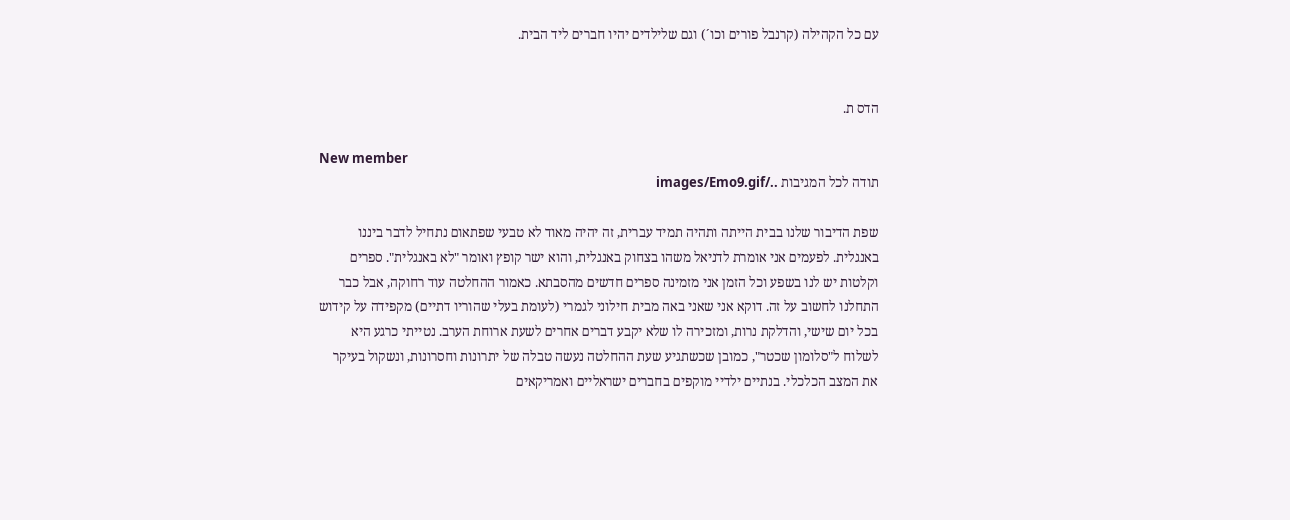עם כל הקהילה (קרנבל פורים וכו´) וגם שלילדים יהיו חברים ליד הבית.


הדס ת.

New member
תודה לכל המגיבות ../images/Emo9.gif

שפת הדיבור שלנו בבית הייתה ותהיה תמיד עברית, זה יהיה מאוד לא טבעי שפתאום נתחיל לדבר ביננו באנגלית. לפעמים אני אומרת לדניאל משהו בצחוק באנגלית, והוא ישר קופץ ואומר "לא באנגלית". ספרים וקלטות יש לנו בשפע וכל הזמן אני מזמינה ספרים חדשים מהסבתא. כאמור ההחלטה עוד רחוקה, אבל כבר התחלנו לחשוב על זה. דוקא אני שאני באה מבית חילוני לגמרי (לעומת בעלי שהוריו דתיים) מקפידה על קידוש בכל יום שישי, והדלקת נרות, ומזכירה לו שלא יקבע דברים אחרים לשעת ארוחת הערב. נטייתי כרגע היא לשלוח ל"סלומון שכטר", כמובן שכשתגיע שעת ההחלטה נעשה טבלה של יתרונות וחסרונות, ונשקול בעיקר את המצב הכלכלי. בנתיים ילדיי מוקפים בחברים ישראליים ואמריקאים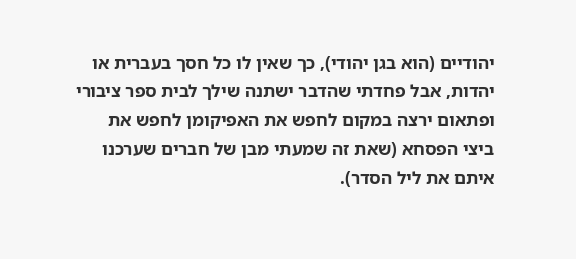יהודיים (הוא בגן יהודי), כך שאין לו כל חסך בעברית או יהדות, אבל פחדתי שהדבר ישתנה שילך לבית ספר ציבורי ופתאום ירצה במקום לחפש את האפיקומן לחפש את ביצי הפסחא (שאת זה שמעתי מבן של חברים שערכנו איתם את ליל הסדר).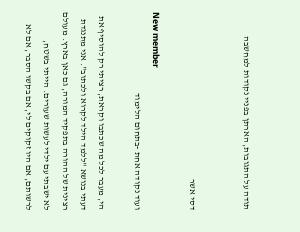תודה על התגובות, הארתן בפניי נקודות למחשבה


דסי אשר

New member
ועוד נקודה אחת -בתחום הלימוד

הי, מעבר לכל מה שכתבו וקראת, רציתי רק להוסיף את דעתי בנושא "ללמד הילד לקרוא ולכתוב". אני מתנגדת רצינית של ההורה בתפקיד המורה, גם כאן בארץ. מעולם לא ישבתי עם ילדי לעשות שעורים. הייתי בשטח, לרשותם, אם היו זקוקים לי, אם בקשו הסבר, אם לא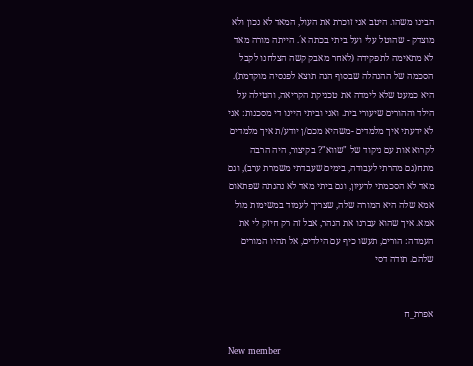הבינו משהו. היטב אני זוכרת את העול, המאד לא נכון ולא מוצדק - שהוטל עלי ועל ביתי בכתה א´. הייתה מורה מאד לא מתאימה לתפקידה (לאחר מאבק קשה הצלחנו לקבל הסכמה של ההנהלה שבסוף הנה תוצא לפנסיה מוקדמת). היא כמעט שלא לימדה את טכניקת הקריאה, והטילה על הילד וההורים שיעורי בית. ואני וביתי היינו די מסכנות: אני לא ידעתי איך מלמדים -משהיא מכם/ן יודע/ת איך מלמדים לקרוא אות עם ניקוד של "שווא"? בקיצור, היה הרבה מתח(גם מהרתי לעבודה, בימים שעבדתי משמרת ערב), וגם מאד לא הסכמתי לרעיון, וגם ביתי מאד לא נהנתה שפתאום אמא שלה היא המורה שלה, שצריך לעמוד במשימות מול אמא. איך שהוא עברנו את הנהר, אבל זה רק חיזק לי את העמדה: הורים, תעשו כיף עם הילדים, אל תהיו המורים שלהם. תודה דסי


אפרת_ח

New member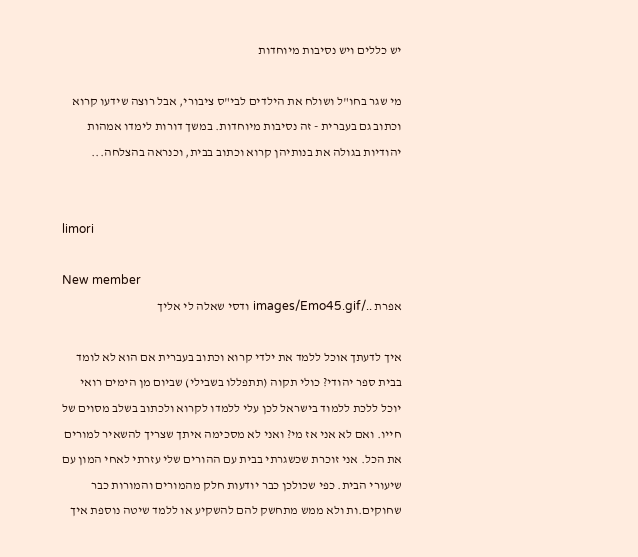יש כללים ויש נסיבות מיוחדות

מי שגר בחו"ל ושולח את הילדים לבי"ס ציבורי, אבל רוצה שידעו קרוא וכתוב גם בעברית - זה נסיבות מיוחדות. במשך דורות לימדו אמהות יהודיות בגולה את בנותיהן קרוא וכתוב בבית, וכנראה בהצלחה...


limori

New member
אפרת ../images/Emo45.gif ודסי שאלה לי אליך

איך לדעתך אוכל ללמד את ילדי קרוא וכתוב בעברית אם הוא לא לומד בבית ספר יהודי? כולי תקוה (תתפללו בשבילי) שביום מן הימים רואי יוכל ללכת ללמוד בישראל לכן עלי ללמדו לקרוא ולכתוב בשלב מסוים של חייו. ואם לא אני אז מי? ואני לא מסכימה איתך שצריך להשאיר למורים את הכל. אני זוכרת שכשגרתי בבית עם ההורים שלי עזרתי לאחי המון עם שיעורי הבית. כפי שכולכן כבר יודעות חלק מהמורים והמורות כבר שחוקים.ות ולא ממש מתחשק להם להשקיע או ללמד שיטה נוספת איך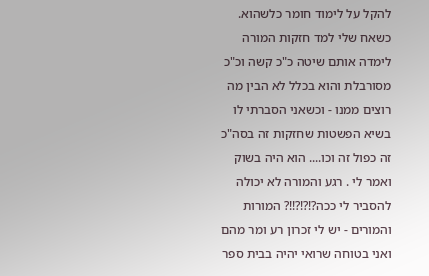להקל על לימוד חומר כלשהוא. כשאח שלי למד חזקות המורה לימדה אותם שיטה כ"כ קשה וכ"כ מסורבלת והוא בכלל לא הבין מה רוצים ממנו - וכשאני הסברתי לו בשיא הפשטות שחזקות זה בסה"כ זה כפול זה וכו.... הוא היה בשוק ואמר לי . רגע והמורה לא יכולה להסביר לי ככה?!?!?!!? המורות והמורים - יש לי זכרון רע ומר מהם ואני בטוחה שרואי יהיה בבית ספר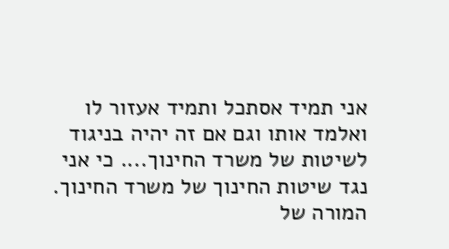אני תמיד אסתכל ותמיד אעזור לו ואלמד אותו וגם אם זה יהיה בניגוד לשיטות של משרד החינוך.... כי אני נגד שיטות החינוך של משרד החינוך. המורה של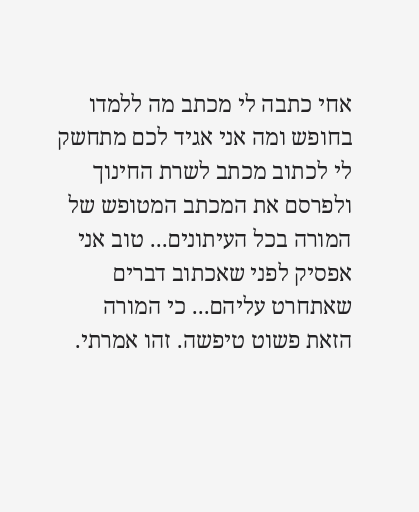אחי כתבה לי מכתב מה ללמדו בחופש ומה אני אגיד לכם מתחשק לי לכתוב מכתב לשרת החינוך ולפרסם את המכתב המטופש של המורה בכל העיתונים... טוב אני אפסיק לפני שאכתוב דברים שאתחרט עליהם... כי המורה הזאת פשוט טיפשה. זהו אמרתי.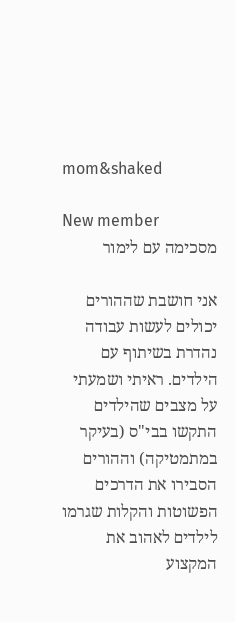mom&shaked

New member
מסכימה עם לימור

אני חושבת שההורים יכולים לעשות עבודה נהדרת בשיתוף עם הילדים. ראיתי ושמעתי על מצבים שהילדים התקשו בבי"ס (בעיקר במתמטיקה) וההורים הסבירו את הדרכים הפשוטות והקלות שגרמו לילדים לאהוב את המקצוע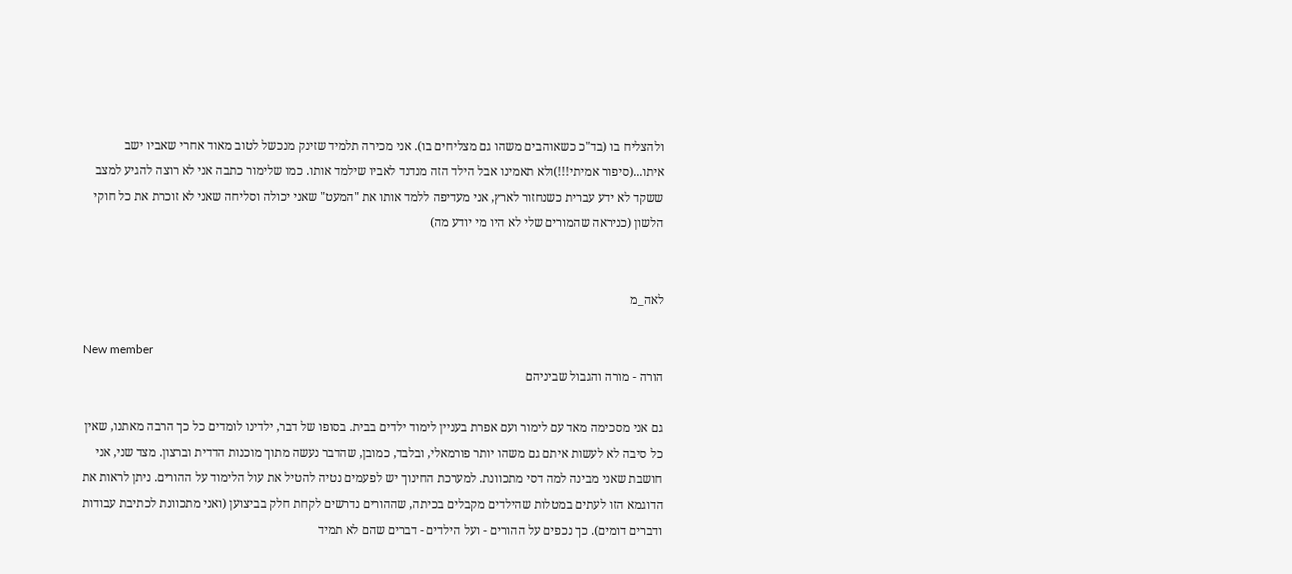ולהצליח בו (בד"כ כשאוהבים משהו גם מצליחים בו). אני מכירה תלמיד שזינק מנכשל לטוב מאוד אחרי שאביו ישב איתו...(סיפור אמיתי!!!)ולא תאמינו אבל הילד הזה מנדנד לאביו שילמד אותו. כמו שלימור כתבה אני לא רוצה להגיע למצב ששקד לא ידע עברית כשנחזור לארץ, אני מעדיפה ללמד אותו את "המעט" שאני יכולה וסליחה שאני לא זוכרת את כל חוקי הלשון (כניראה שהמורים שלי לא היו מי יודע מה)


לאה_מ

New member
הורה - מורה והגבול שביניהם

גם אני מסכימה מאד עם לימור ועם אפרת בעניין לימוד ילדים בבית. בסופו של דבר, ילדינו לומדים כל כך הרבה מאתנו, שאין כל סיבה לא לעשות איתם גם משהו יותר פורמאלי, ובלבד, כמובן, שהדבר נעשה מתוך מוכנות הדדית וברצון. מצד שני, אני חושבת שאני מבינה למה דסי מתכוונת. למערכת החינוך יש לפעמים נטיה להטיל את עול הלימוד על ההורים. ניתן לראות את הדוגמא הזו לעתים במטלות שהילדים מקבלים בכיתה, שההורים נדרשים לקחת חלק בביצוען (ואני מתכוונת לכתיבת עבודות ודברים דומים). כך נכפים על ההורים - ועל הילדים - דברים שהם לא תמיד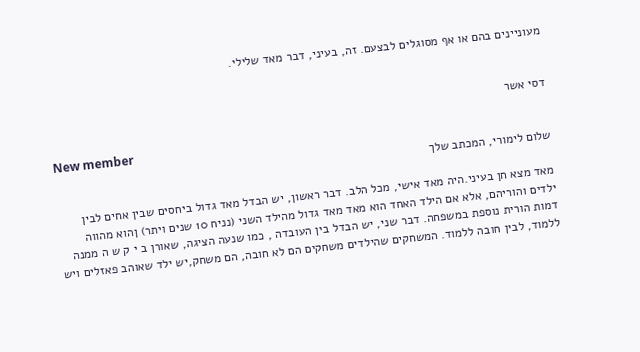מעוניינים בהם או אף מסוגלים לבצעם. זה, בעיני, דבר מאד שלילי.


דסי אשר

New member
שלום לימורי, המכתב שלך

מאד מצא חן בעיני.היה מאד אישי, מכל הלב. דבר ראשון, יש הבדל מאד גדול ביחסים שבין אחים לבין ילדים והוריהם, אלא אם הילד האחד הוא מאד מאד גדול מהילד השני (נניח 10 שנים ויתר) ןהוא מהווה דמות הורית נוספת במשפחה. דבר שני, יש הבדל בין העובדה , כמו שנעה הציגה, שאורן ב י ק ש ה ממנה ללמוד, לבין חובה ללמוד. המשחקים שהילדים משחקים הם לא חובה, הם משחק,יש ילד שאוהב פאזלים ויש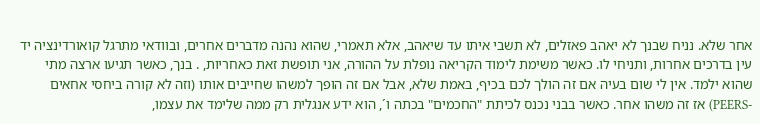אחר שלא. נניח שבנך לא יאהב פאזלים, לא תשבי איתו עד שיאהב, אלא תאמרי, שהוא נהנה מדברים אחרים, ובוודאי מתרגל קואורדינציה יד עין בדרכים אחרות, ותניחי לו. כאשר משימת לימוד הקריאה נופלת על ההורה, אני תופשת זאת כאחריות, . בנך, כאשר תגיעו ארצה מתי שהוא ילמד. אין לי שום בעיה אם זה הולך לכם בכיף, באמת שלא, אבל אם זה הופך למשהו שחייבים אותו (וזה לא קורה ביחסי אחאים -PEERS) אז זה משהו אחר. כאשר בבני נכנס לכיתת "החכמים" בכתה ו´, הוא ידע אנגלית רק ממה שלימד את עצמו,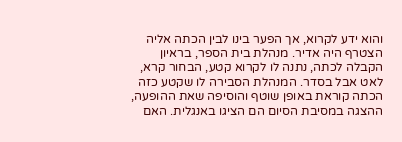והוא ידע לקרוא, אך הפער בינו לבין הכתה אליה הצטרף היה אדיר. מנהלת בית הספר, בראיון הקבלה לכתה, נתנה לו לקרוא קטע, הבחור קרא, לאט אבל בסדר. המנהלת הסבירה לו שקטע כזה הכתה קוראת באופן שוטף והוסיפה שאת ההופעה, ההצגה במסיבת הסיום הם הציגו באנגלית. האם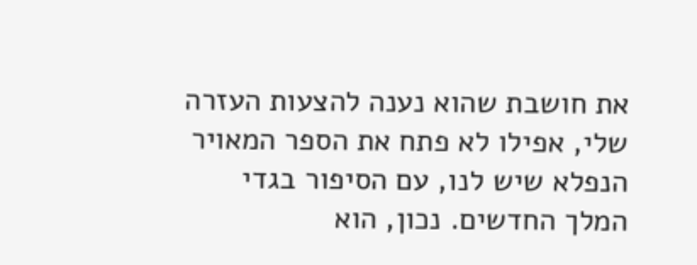את חושבת שהוא נענה להצעות העזרה שלי, אפילו לא פתח את הספר המאויר הנפלא שיש לנו, עם הסיפור בגדי המלך החדשים. נכון, הוא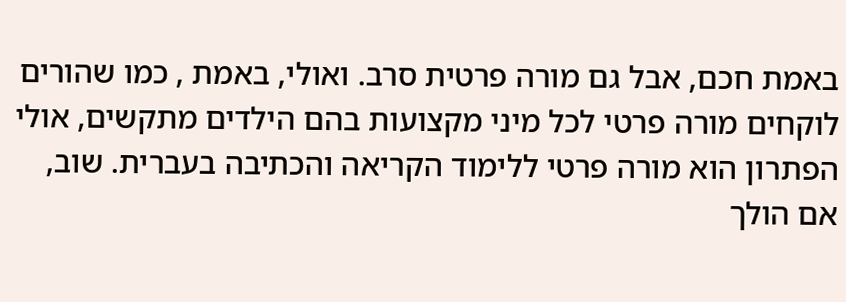באמת חכם, אבל גם מורה פרטית סרב. ואולי, באמת , כמו שהורים לוקחים מורה פרטי לכל מיני מקצועות בהם הילדים מתקשים, אולי הפתרון הוא מורה פרטי ללימוד הקריאה והכתיבה בעברית. שוב, אם הולך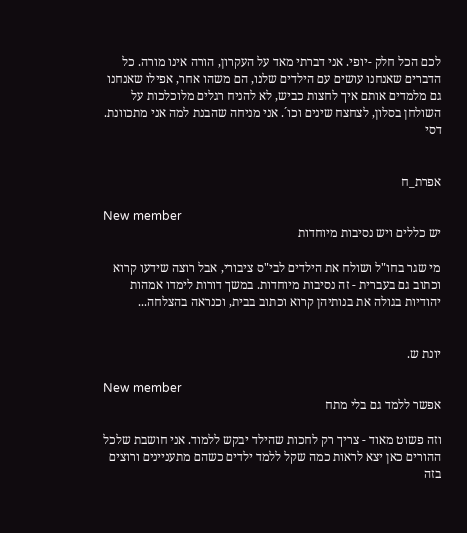לכם הכל חלק -יופי. אני דברתי מאד על העקרון, הורה אינו מורה. כל הדברים שאנחנו עושים עם הילדים שלנו, הם משהו אחר, אפילו שאנחנו גם מלמדים אותם איך לחצות כביש, לא להניח רגלים מלוכלכות על השולחן בסלון, לצחצח שינים וכו´. אני מניחה שהבנת למה אני מתכוונת. דסי


אפרת_ח

New member
יש כללים ויש נסיבות מיוחדות

מי שגר בחו"ל ושולח את הילדים לבי"ס ציבורי, אבל רוצה שידעו קרוא וכתוב גם בעברית - זה נסיבות מיוחדות. במשך דורות לימדו אמהות יהודיות בגולה את בנותיהן קרוא וכתוב בבית, וכנראה בהצלחה...


יונת ש.

New member
אפשר ללמד גם בלי מתח

וזה פשוט מאוד - צריך רק לחכות שהילד יבקש ללמוד. אני חושבת שלכל ההורים כאן יצא לראות כמה שקל ללמד ילדים כשהם מתעניינים ורוצים בזה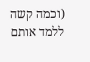(וכמה קשה ללמד אותם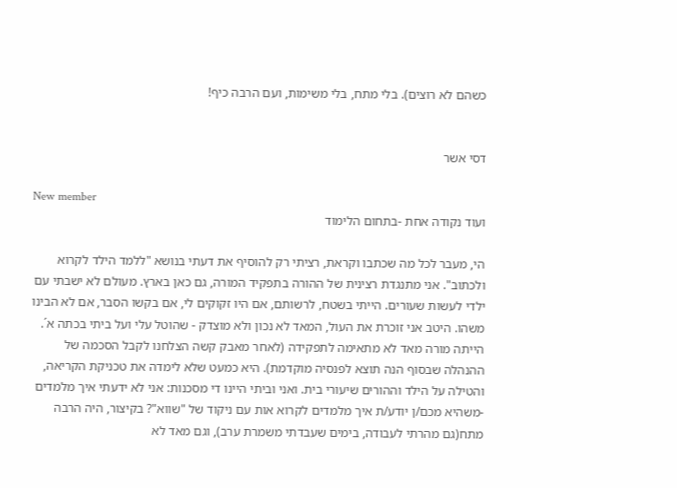כשהם לא רוצים). בלי מתח, בלי משימות, ועם הרבה כיף!


דסי אשר

New member
ועוד נקודה אחת -בתחום הלימוד

הי, מעבר לכל מה שכתבו וקראת, רציתי רק להוסיף את דעתי בנושא "ללמד הילד לקרוא ולכתוב". אני מתנגדת רצינית של ההורה בתפקיד המורה, גם כאן בארץ. מעולם לא ישבתי עם ילדי לעשות שעורים. הייתי בשטח, לרשותם, אם היו זקוקים לי, אם בקשו הסבר, אם לא הבינו משהו. היטב אני זוכרת את העול, המאד לא נכון ולא מוצדק - שהוטל עלי ועל ביתי בכתה א´. הייתה מורה מאד לא מתאימה לתפקידה (לאחר מאבק קשה הצלחנו לקבל הסכמה של ההנהלה שבסוף הנה תוצא לפנסיה מוקדמת). היא כמעט שלא לימדה את טכניקת הקריאה, והטילה על הילד וההורים שיעורי בית. ואני וביתי היינו די מסכנות: אני לא ידעתי איך מלמדים -משהיא מכם/ן יודע/ת איך מלמדים לקרוא אות עם ניקוד של "שווא"? בקיצור, היה הרבה מתח(גם מהרתי לעבודה, בימים שעבדתי משמרת ערב), וגם מאד לא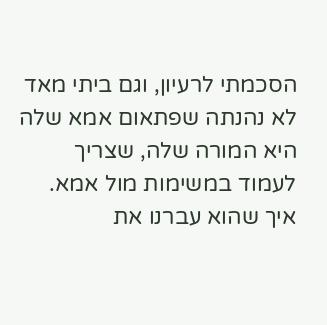הסכמתי לרעיון, וגם ביתי מאד לא נהנתה שפתאום אמא שלה היא המורה שלה, שצריך לעמוד במשימות מול אמא. איך שהוא עברנו את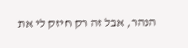הנהר, אבל זה רק חיזק לי את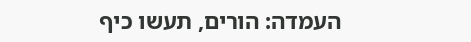העמדה: הורים, תעשו כיף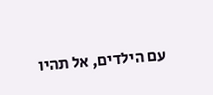עם הילדים, אל תהיו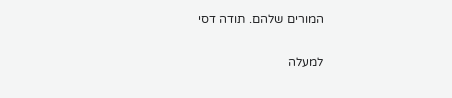המורים שלהם. תודה דסי

למעלה